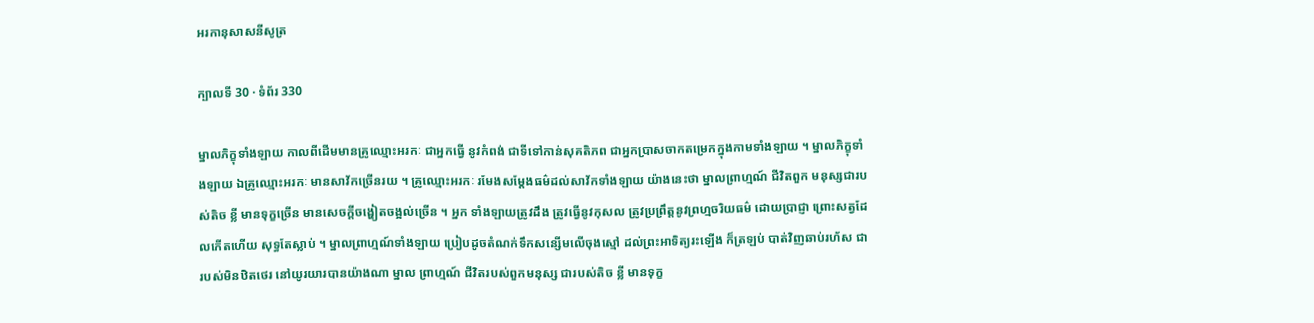អរកានុសាសនីសូត្រ

ក្បាលទី 30 · ទំព័រ 330

ម្នាលភិក្ខុទាំងឡាយ កាលពីដើមមានគ្រូឈ្មោះអរកៈ ជាអ្នកធ្វើ នូវកំពង់ ជាទីទៅកាន់សុគតិភព ជាអ្នកប្រាសចាកតម្រេកក្នុងកាមទាំងឡាយ ។ ម្នាលភិក្ខុទាំងឡាយ ឯគ្រូឈ្មោះអរកៈ មានសាវ័កច្រើនរយ ។ គ្រូឈ្មោះអរកៈ រមែងសម្តែងធម៌ដល់សាវ័កទាំងឡាយ យ៉ាងនេះថា ម្នាលព្រាហ្មណ៍ ជីវិតពួក មនុស្សជារបស់តិច ខ្លី មានទុក្ខច្រើន មានសេចក្តីចង្ហៀតចង្អល់ច្រើន ។ អ្នក ទាំងឡាយត្រូវដឹង ត្រូវធ្វើនូវកុសល ត្រូវប្រព្រឹត្តនូវព្រហ្មចរិយធម៌ ដោយប្រាជ្ញា ព្រោះសត្វដែលកើតហើយ សុទ្ធតែស្លាប់ ។ ម្នាលព្រាហ្មណ៍ទាំងឡាយ ប្រៀបដូចតំណក់ទឹកសន្សើមលើចុងស្មៅ ដល់ព្រះអាទិត្យរះឡើង ក៏ត្រឡប់ បាត់វិញឆាប់រហ័ស ជារបស់មិនឋិតថេរ នៅយូរយារបានយ៉ាងណា ម្នាល ព្រាហ្មណ៍ ជីវិតរបស់ពួកមនុស្ស ជារបស់តិច ខ្លី មានទុក្ខ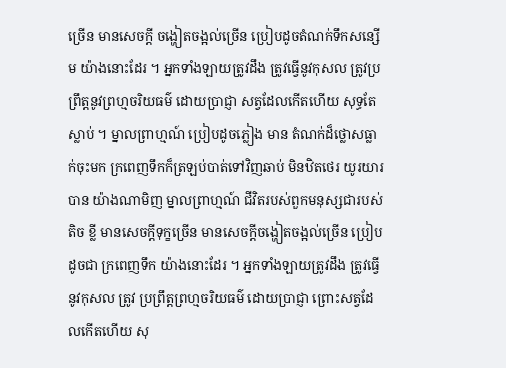ច្រើន មានសេចក្តី ចង្ហៀតចង្អល់ច្រើន ប្រៀបដូចតំណក់ទឹកសន្សើម យ៉ាងនោះដែរ ។ អ្នកទាំងឡាយត្រូវដឹង ត្រូវធ្វើនូវកុសល ត្រូវប្រព្រឹត្តនូវព្រហ្មចរិយធម៌ ដោយប្រាជ្ញា សត្វដែលកើតហើយ សុទ្ធតែស្លាប់ ។ ម្នាលព្រាហ្មណ៍ ប្រៀបដូចភ្លៀង មាន តំណក់ដ៏ថ្លោសធ្លាក់ចុះមក ក្រពេញទឹកក៏ត្រឡប់បាត់ទៅវិញឆាប់ មិនឋិតថេរ យូរយារបាន យ៉ាងណាមិញ ម្នាលព្រាហ្មណ៍ ជីវិតរបស់ពួកមនុស្សជារបស់ តិច ខ្លី មានសេចក្តីទុក្ខច្រើន មានសេចក្តីចង្ហៀតចង្អល់ច្រើន ប្រៀបដូចជា ក្រពេញទឹក យ៉ាងនោះដែរ ។ អ្នកទាំងឡាយត្រូវដឹង ត្រូវធ្វើនូវកុសល ត្រូវ ប្រព្រឹត្តព្រហ្មចរិយធម៌ ដោយប្រាជ្ញា ព្រោះសត្វដែលកើតហើយ សុ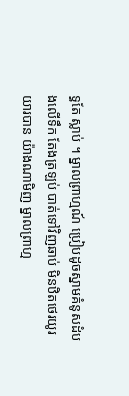ទ្ធតែ ស្លាប់ ។ ម្នាលព្រាហ្មណ៍ ប្រៀបដូចស្នាមគំនូសដំបងលើទឹក តែងត្រឡប់ បាត់ទៅវិញឆាប់ មិនឋិតថេរយូរយារបាន យ៉ាងណាមិញ ម្នាលព្រាហ្ម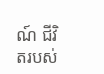ណ៍ ជីវិតរបស់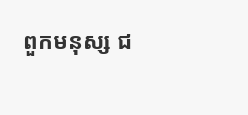ពួកមនុស្ស ជ